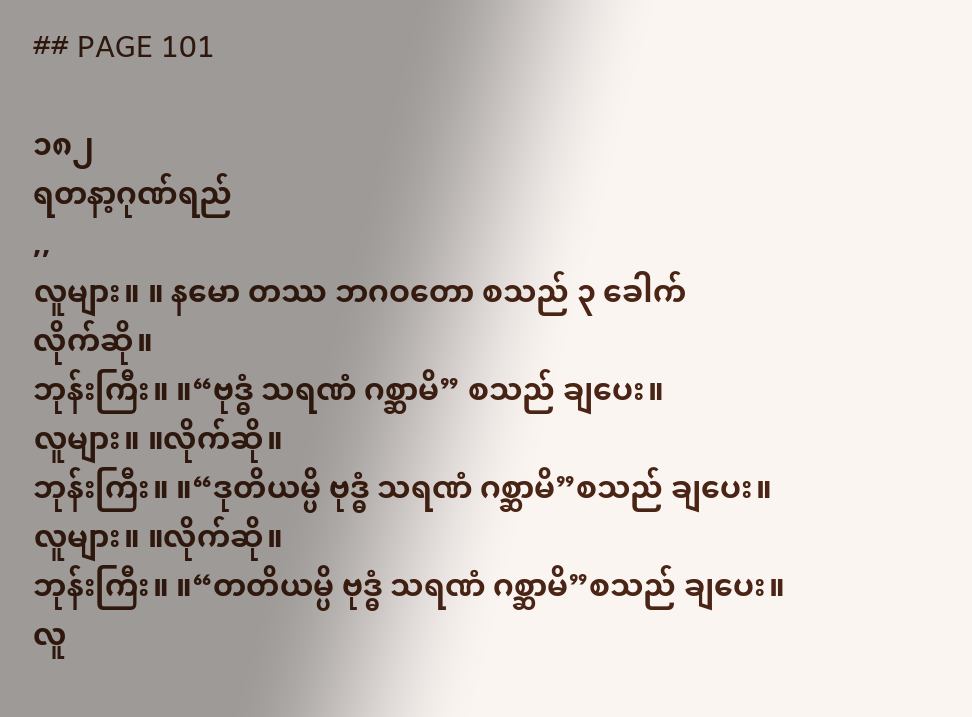## PAGE 101

၁၈၂
ရတနာ့ဂုဏ်ရည်
,,
လူများ။ ။ နမော တဿ ဘဂဝတော စသည် ၃ ခေါက်
လိုက်ဆို။
ဘုန်းကြီး။ ။“ဗုဒ္ဓံ သရဏံ ဂစ္ဆာမိ” စသည် ချပေး။
လူများ။ ။လိုက်ဆို။
ဘုန်းကြီး။ ။“ဒုတိယမ္ပိ ဗုဒ္ဓံ သရဏံ ဂစ္ဆာမိ”စသည် ချပေး။
လူများ။ ။လိုက်ဆို။
ဘုန်းကြီး။ ။“တတိယမ္ပိ ဗုဒ္ဓံ သရဏံ ဂစ္ဆာမိ”စသည် ချပေး။
လူ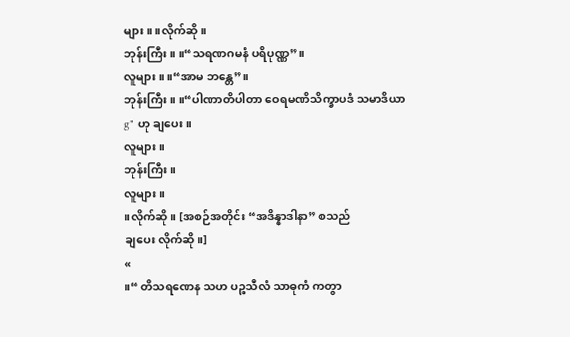များ။ ။လိုက်ဆို။
ဘုန်းကြီး။ ။“သရဏဂမနံ ပရိပုဏ္ဏ”။
လူများ ။ ။“အာမ ဘန္တေ”။
ဘုန်းကြီး။ ။“ပါဏာတိပါတာ ဝေရမဏိသိက္ခာပဒံ သမာဒိယာ
g" ဟု ချပေး။
လူများ ။
ဘုန်းကြီး။
လူများ ။
။လိုက်ဆို။ [အစဉ်အတိုင်း “အဒိန္နာဒါနာ” စသည်
ချပေး လိုက်ဆို။]
«
။“ တိသရဏေန သဟ ပဉ္စသီလံ သာဓုကံ ကတွာ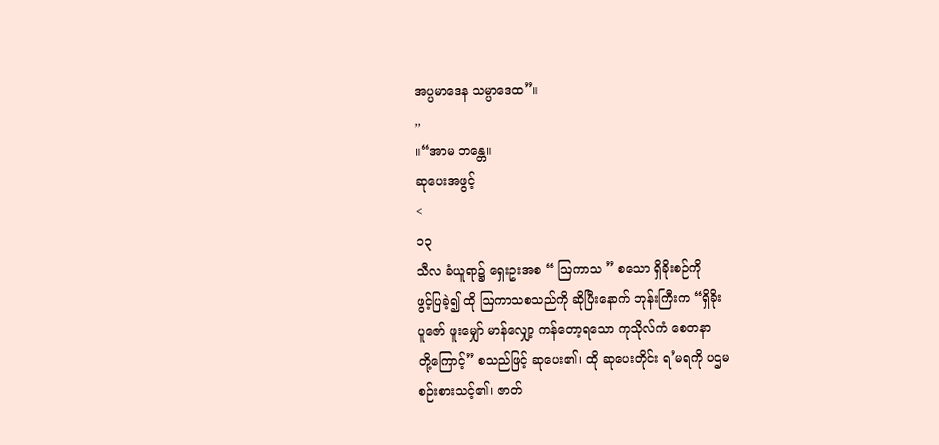အပ္ပမာဒေန သမ္ပာဒေထ”။
,,
။“အာမ ဘန္တေ။
ဆုပေးအဖွင့်
<
၁၃
သီလ ခံယူရာ၌ ရှေးဥးအစ “ ဩကာသ ” စသော ရှိခိုးစဉ်ကို
ဖွင့်ပြခဲ့၍ ထို ဩကာသစသည်ကို ဆိုပြီးနောက် ဘုန်းကြီးက “ရှိခိုး
ပူဇော် ဖူးမျှော် မာန်လျှော့ ကန်တော့ရသော ကုသိုလ်ကံ စေတနာ
တို့ကြောင့်” စသည်ဖြင့် ဆုပေး၏၊ ထို ဆုပေးတိုင်း ရ’မရကို ပဌမ
စဉ်းစားသင့်၏၊ ဇာတ်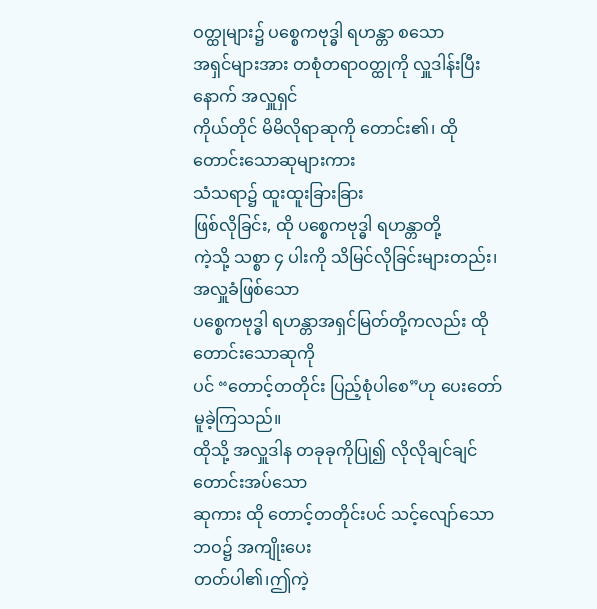ဝတ္ထုများ၌ ပစ္စေကဗုဒ္ဓါ ရဟန္တာ စသော
အရှင်များအား တစုံတရာဝတ္ထုကို လှူဒါန်းပြီးနောက် အလှူရှင်
ကိုယ်တိုင် မိမိလိုရာဆုကို တောင်း၏၊ ထို တောင်းသောဆုများကား
သံသရာ၌ ထူးထူးခြားခြား
ဖြစ်လိုခြင်း, ထို ပစ္စေကဗုဒ္ဓါ ရဟန္တာတို့
ကဲ့သို့ သစ္စာ ၄ ပါးကို သိမြင်လိုခြင်းများတည်း၊ အလှူခံဖြစ်သော
ပစ္စေကဗုဒ္ဓါ ရဟန္တာအရှင်မြတ်တို့ကလည်း ထို တောင်းသောဆုကို
ပင် “တောင့်တတိုင်း ပြည့်စုံပါစေ”ဟု ပေးတော်မူခဲ့ကြသည်။
ထိုသို့ အလှူဒါန တခုခုကိုပြု၍ လိုလိုချင်ချင် တောင်းအပ်သော
ဆုကား ထို တောင့်တတိုင်းပင် သင့်လျော်သောဘဝ၌ အကျိုးပေး
တတ်ပါ၏၊ဤကဲ့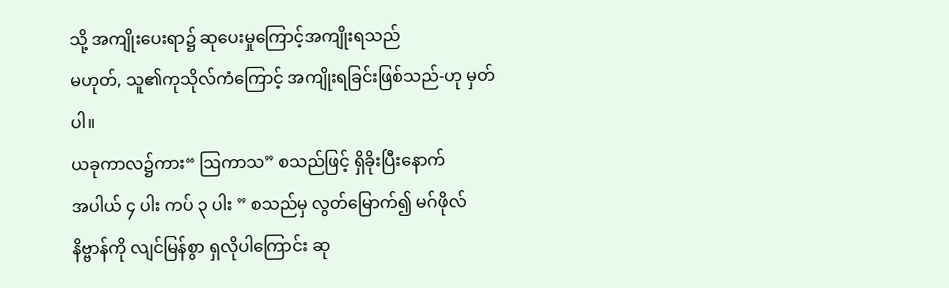သို့ အကျိုးပေးရာ၌ ဆုပေးမှုကြောင့်အကျိုးရသည်
မဟုတ်, သူ၏ကုသိုလ်ကံကြောင့် အကျိုးရခြင်းဖြစ်သည်-ဟု မှတ်ပါ။
ယခုကာလ၌ကား“ ဩကာသ” စသည်ဖြင့် ရှိခိုးပြီးနောက်
အပါယ် ၄ ပါး ကပ် ၃ ပါး ” စသည်မှ လွတ်မြောက်၍ မဂ်ဖိုလ်
နိဗ္ဗာန်ကို လျင်မြန်စွာ ရှလိုပါကြောင်း ဆု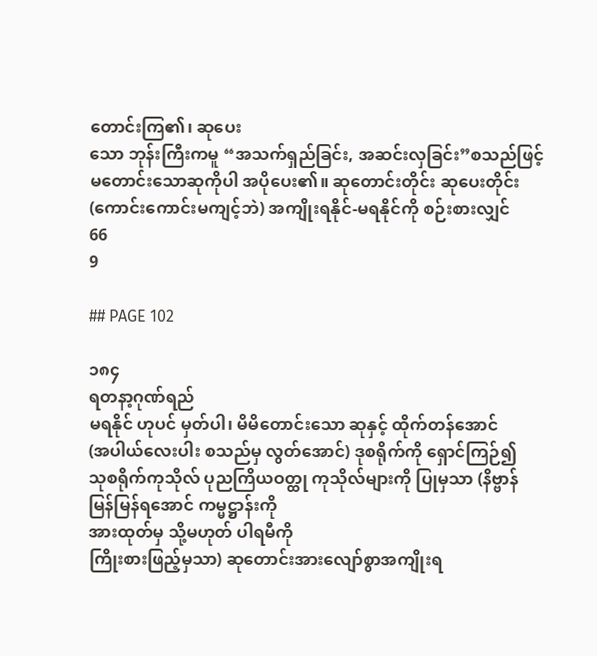တောင်းကြ၏၊ ဆုပေး
သော ဘုန်းကြီးကမူ “အသက်ရှည်ခြင်း, အဆင်းလှခြင်း”စသည်ဖြင့်
မတောင်းသောဆုကိုပါ အပိုပေး၏။ ဆုတောင်းတိုင်း ဆုပေးတိုင်း
(ကောင်းကောင်းမကျင့်ဘဲ) အကျိုးရနိုင်-မရနိုင်ကို စဉ်းစားလျှင်
66
9

## PAGE 102

၁၈၄
ရတနာ့ဂုဏ်ရည်
မရနိုင် ဟုပင် မှတ်ပါ၊ မိမိတောင်းသော ဆုနှင့် ထိုက်တန်အောင်
(အပါယ်လေးပါး စသည်မှ လွတ်အောင်) ဒုစရိုက်ကို ရှောင်ကြဉ်၍
သုစရိုက်ကုသိုလ် ပုညကြိယဝတ္ထု ကုသိုလ်များကို ပြုမှသာ (နိဗ္ဗာန်
မြန်မြန်ရအောင် ကမ္မဋ္ဌာန်းကို
အားထုတ်မှ သို့မဟုတ် ပါရမီကို
ကြိုးစားဖြည့်မှသာ) ဆုတောင်းအားလျော်စွာအကျိုးရ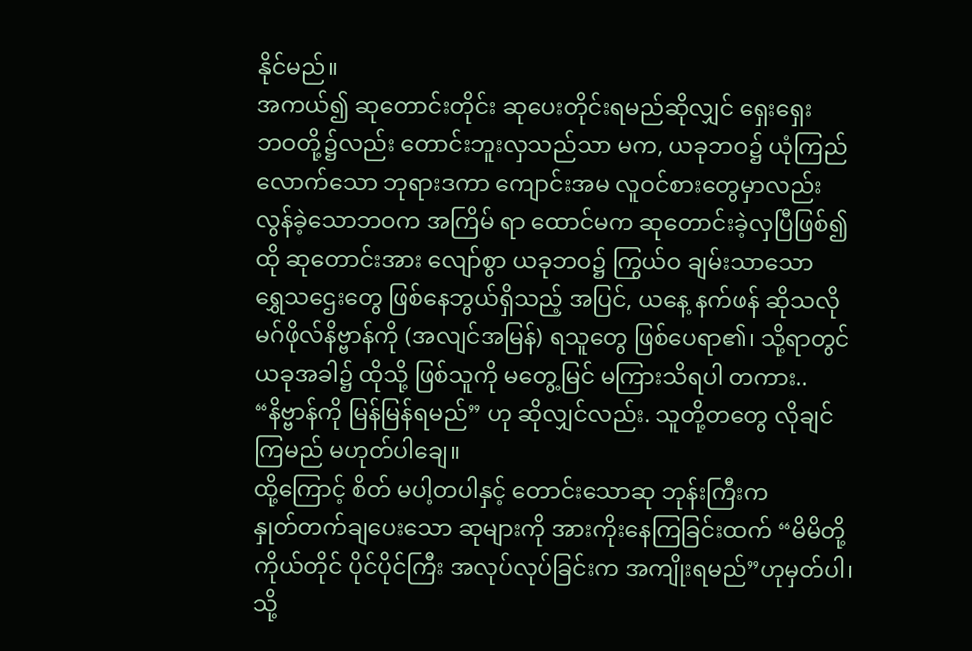နိုင်မည်။
အကယ်၍ ဆုတောင်းတိုင်း ဆုပေးတိုင်းရမည်ဆိုလျှင် ရှေးရှေး
ဘဝတို့၌လည်း တောင်းဘူးလှသည်သာ မက, ယခုဘဝ၌ ယုံကြည်
လောက်သော ဘုရားဒကာ ကျောင်းအမ လူဝင်စားတွေမှာလည်း
လွန်ခဲ့သောဘဝက အကြိမ် ရာ ထောင်မက ဆုတောင်းခဲ့လှပြီဖြစ်၍
ထို ဆုတောင်းအား လျော်စွာ ယခုဘဝ၌ ကြွယ်ဝ ချမ်းသာသော
ရွှေသဌေးတွေ ဖြစ်နေဘွယ်ရှိသည့် အပြင်, ယနေ့ နက်ဖန် ဆိုသလို
မဂ်ဖိုလ်နိဗ္ဗာန်ကို (အလျင်အမြန်) ရသူတွေ ဖြစ်ပေရာ၏၊ သို့ရာတွင်
ယခုအခါ၌ ထိုသို့ ဖြစ်သူကို မတွေ့မြင် မကြားသိရပါ တကား..
“နိဗ္ဗာန်ကို မြန်မြန်ရမည်” ဟု ဆိုလျှင်လည်း. သူတို့တတွေ လိုချင်
ကြမည် မဟုတ်ပါချေ။
ထို့ကြောင့် စိတ် မပါ့တပါနှင့် တောင်းသောဆု ဘုန်းကြီးက
နှုတ်တက်ချပေးသော ဆုများကို အားကိုးနေကြခြင်းထက် “မိမိတို့
ကိုယ်တိုင် ပိုင်ပိုင်ကြီး အလုပ်လုပ်ခြင်းက အကျိုးရမည်”ဟုမှတ်ပါ၊
သို့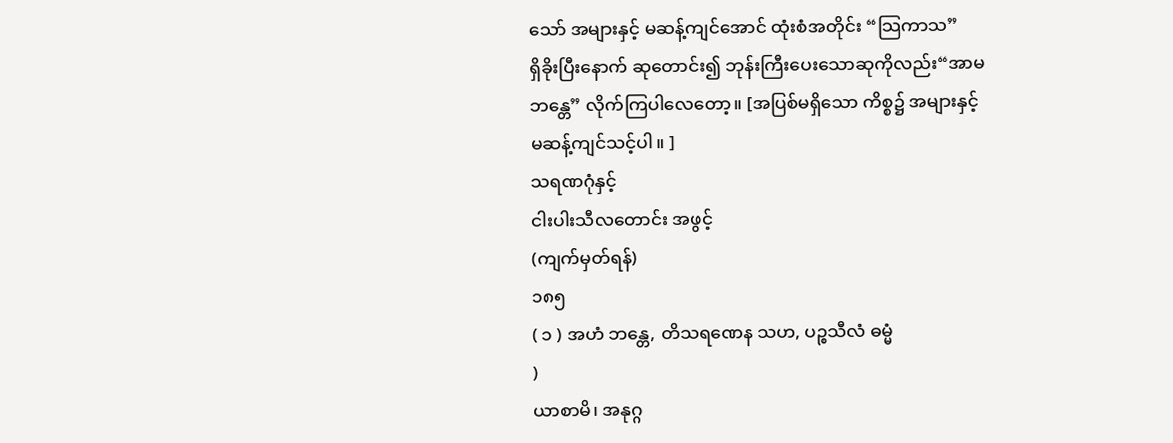သော် အများနှင့် မဆန့်ကျင်အောင် ထုံးစံအတိုင်း “သြကာသ”
ရှိခိုးပြီးနောက် ဆုတောင်း၍ ဘုန်းကြီးပေးသောဆုကိုလည်း“အာမ
ဘန္တေ” လိုက်ကြပါလေတော့။ [အပြစ်မရှိသော ကိစ္စ၌ အများနှင့်
မဆန့်ကျင်သင့်ပါ။ ]
သရဏဂုံနှင့်
ငါးပါးသီလတောင်း အဖွင့်
(ကျက်မှတ်ရန်)
၁၈၅
( ၁ ) အဟံ ဘန္တေ, တိသရဏေန သဟ, ပဉ္စသီလံ ဓမ္မံ
)
ယာစာမိ၊ အနုဂ္ဂ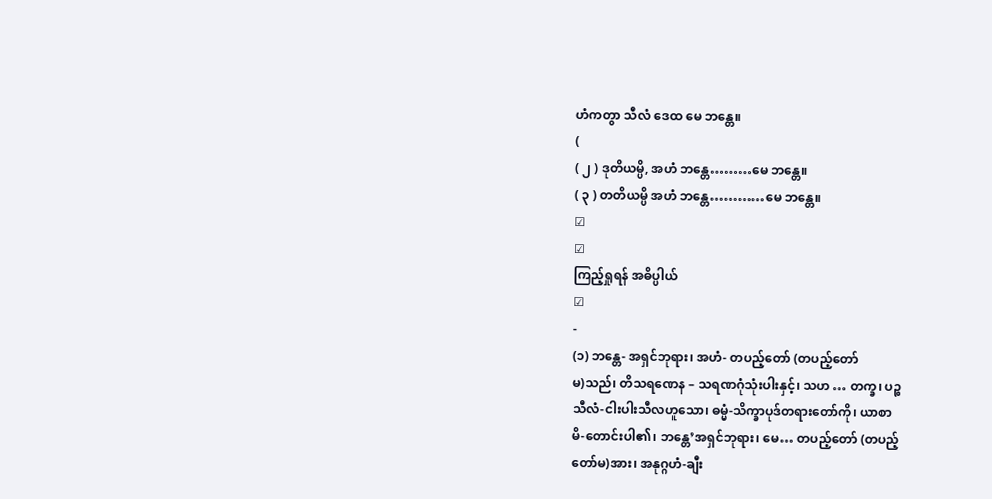ဟံကတွာ သီလံ ဒေထ မေ ဘန္တေ။
(
( ၂ ) ဒုတိယမ္ပိ, အဟံ ဘန္တေ………မေ ဘန္တေ။
( ၃ ) တတိယမ္ပိ အဟံ ဘန္တေ…………မေ ဘန္တေ။
☑
☑
ကြည့်ရှုရန် အဓိပ္ပါယ်
☑
-
(၁) ဘန္တေ- အရှင်ဘုရား၊ အဟံ- တပည့်တော် (တပည့်တော်
မ)သည်၊ တိသရဏေန – သရဏဂုံသုံးပါးနှင့်၊ သဟ … တက္ခ၊ ပဉ္စ
သီလံ-ငါးပါးသီလဟူသော၊ ဓမ္မံ-သိက္ခာပုဒ်တရားတော်ကို၊ ယာစာ
မိ-တောင်းပါ၏၊ ဘန္တေ’အရှင်ဘုရား၊ မေ… တပည့်တော် (တပည့်
တော်မ)အား၊ အနုဂ္ဂဟံ-ချီး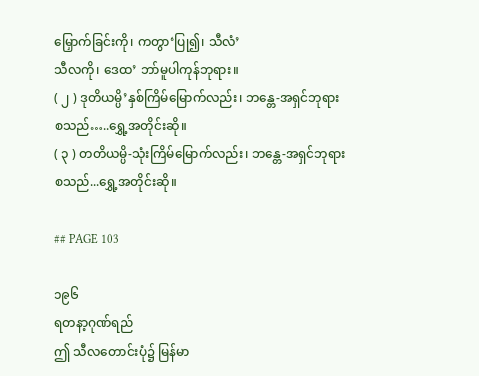မြှောက်ခြင်းကို၊ ကတွာ‘ပြု၍၊ သီလံ’
သီလကို၊ ဒေထ’ ဘာ်မူပါကုန်ဘုရား။
( ၂ ) ဒုတိယမ္ပိ’နှစ်ကြိမ်မြောက်လည်း၊ ဘန္တေ-အရှင်ဘုရား
စသည်…..ရွှေ့အတိုင်းဆို။
( ၃ ) တတိယမ္ပိ-သုံးကြိမ်မြောက်လည်း၊ ဘန္တေ-အရှင်ဘုရား
စသည်...ရွှေ့အတိုင်းဆို။

## PAGE 103

၁၉၆
ရတနာ့ဂုဏ်ရည်
ဤ သီလတောင်းပုံ၌ မြန်မာ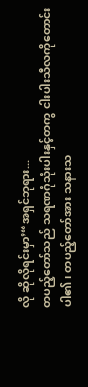လို ဆိုလိုရင်းမှာ’“အရှင်ဘုရား...
တပည့်တော်သည် သရဏဂုံသုံးပါးနှင့်တကွ ငါးပါးသီလကိုတောင်း
ပါ၏၊ တပည့်တော်အား သနားသ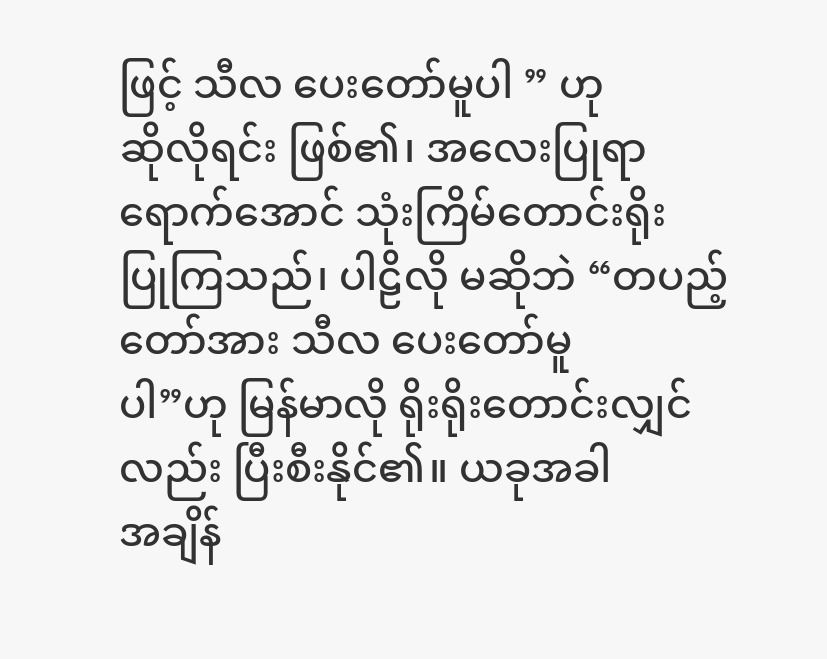ဖြင့် သီလ ပေးတော်မူပါ ” ဟု
ဆိုလိုရင်း ဖြစ်၏၊ အလေးပြုရာ ရောက်အောင် သုံးကြိမ်တောင်းရိုး
ပြုကြသည်၊ ပါဠိလို မဆိုဘဲ “တပည့်တော်အား သီလ ပေးတော်မူ
ပါ”ဟု မြန်မာလို ရိုးရိုးတောင်းလျှင်လည်း ပြီးစီးနိုင်၏။ ယခုအခါ
အချိန်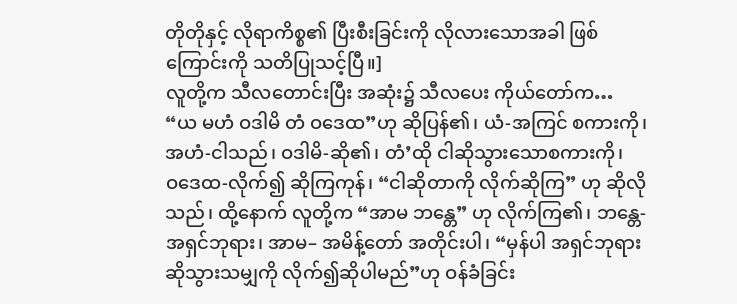တိုတိုနှင့် လိုရာကိစ္စ၏ ပြီးစီးခြင်းကို လိုလားသောအခါ ဖြစ်
ကြောင်းကို သတိပြုသင့်ပြီ။]
လူတို့က သီလတောင်းပြီး အဆုံး၌ သီလပေး ကိုယ်တော်က…
“ယ မဟံ ဝဒါမိ တံ ဝဒေထ”ဟု ဆိုပြန်၏၊ ယံ-အကြင် စကားကို၊
အဟံ-ငါသည်၊ ဝဒါမိ-ဆို၏၊ တံ’ထို ငါဆိုသွားသောစကားကို၊
ဝဒေထ-လိုက်၍ ဆိုကြကုန်၊ “ငါဆိုတာကို လိုက်ဆိုကြ” ဟု ဆိုလို
သည်၊ ထို့နောက် လူတို့က “အာမ ဘန္တေ” ဟု လိုက်ကြ၏၊ ဘန္တေ-
အရှင်ဘုရား၊ အာမ– အမိန့်တော် အတိုင်းပါ၊ “မှန်ပါ အရှင်ဘုရား
ဆိုသွားသမျှကို လိုက်၍ဆိုပါမည်”ဟု ဝန်ခံခြင်း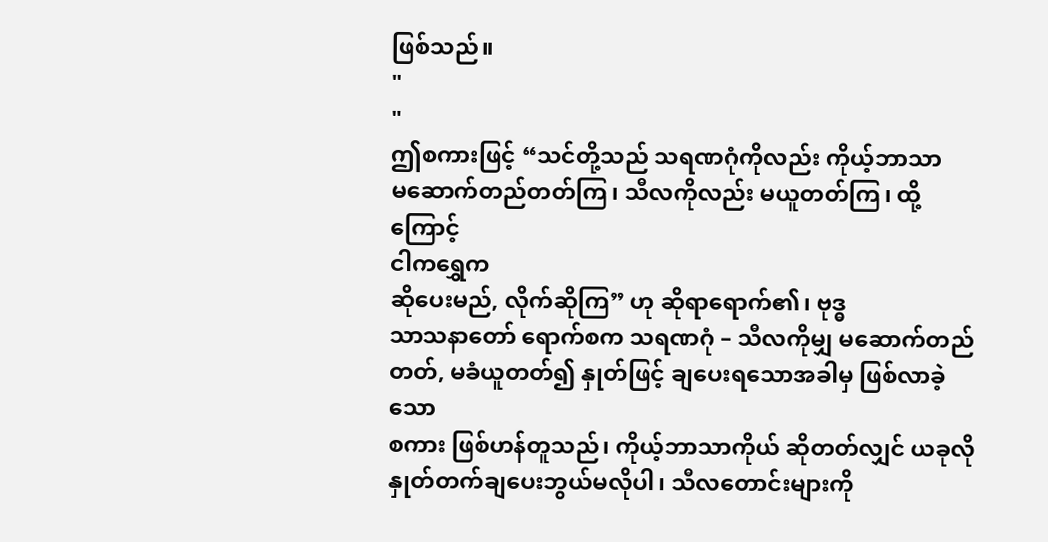ဖြစ်သည်။
"
"
ဤစကားဖြင့် “သင်တို့သည် သရဏဂုံကိုလည်း ကိုယ့်ဘာသာ
မဆောက်တည်တတ်ကြ၊ သီလကိုလည်း မယူတတ်ကြ၊ ထို့ကြောင့်
ငါကရွှေက
ဆိုပေးမည်, လိုက်ဆိုကြ” ဟု ဆိုရာရောက်၏၊ ဗုဒ္ဓ
သာသနာတော် ရောက်စက သရဏဂုံ – သီလကိုမျှ မဆောက်တည်
တတ်, မခံယူတတ်၍ နှုတ်ဖြင့် ချပေးရသောအခါမှ ဖြစ်လာခဲ့သော
စကား ဖြစ်ဟန်တူသည်၊ ကိုယ့်ဘာသာကိုယ် ဆိုတတ်လျှင် ယခုလို
နှုတ်တက်ချပေးဘွယ်မလိုပါ၊ သီလတောင်းများကို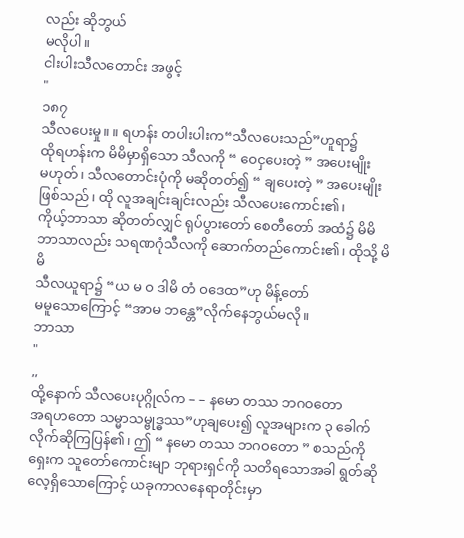လည်း ဆိုဘွယ်
မလိုပါ။
ငါးပါးသီလတောင်း အဖွင့်
"
၁၈၇
သီလပေးမှု။ ။ ရဟန်း တပါးပါးက“သီလပေးသည်”ဟူရာ၌
ထိုရဟန်းက မိမိမှာရှိသော သီလကို “ ဝေငှပေးတဲ့ ” အပေးမျိုး
မဟုတ်၊ သီလတောင်းပုံကို မဆိုတတ်၍ “ ချပေးတဲ့ ” အပေးမျိုး
ဖြစ်သည်၊ ထို လူအချင်းချင်းလည်း သီလပေးကောင်း၏၊
ကိုယ့်ဘာသာ ဆိုတတ်လျှင် ရုပ်ပွားတော် စေတီတော် အထံ၌ မိမိ
ဘာသာလည်း သရဏဂုံသီလကို ဆောက်တည်ကောင်း၏၊ ထိုသို့ မိမိ
သီလယူရာ၌ “ယ မ ဝ ဒါမိ တံ ဝဒေထ”ဟု မိန့်တော်
မမူသောကြောင့် “အာမ ဘန္တေ”လိုက်နေဘွယ်မလို။
ဘာသာ
"
,,
ထို့နောက် သီလပေးပုဂ္ဂိုလ်က – – နမော တဿ ဘဂဝတော
အရဟတော သမ္မာသမ္ဗုဒ္ဓဿ”ဟုချပေး၍ လူအများက ၃ ခေါက်
လိုက်ဆိုကြပြန်၏၊ ဤ “ နမော တဿ ဘဂဝတော ” စသည်ကို
ရှေးက သူတော်ကောင်းမျာ ဘုရားရှင်ကို သတိရသောအခါ ရွတ်ဆို
လေ့ရှိသောကြောင့် ယခုကာလနေရာတိုင်းမှာ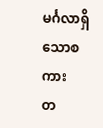မင်္ဂလာရှိသောစကား
တ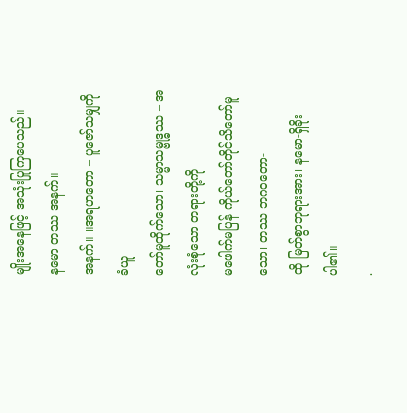မျိုးအနေဖြင့် အသုံးပြုကြပေသည်။
နမော တဿ အနက်။
အနက်။ ။အရဟတော – ပူဇော်သမျှကို ခံယူ
တော်မူထိုက်သော၊ သမ္မာသမ္ဗုဒ္ဓဿ – အလုံးစုံသော တရားတို့ကို
မဖေါက်မပြန် ကိုယ်တော်တိုင်သိတော်မူသော၊ တဿ ဘဂဝတော-
ထို မြတ်စွာဘုရားအား၊ နမော-ရှိခိုးပါ၏။
.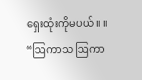ရှေးထုံးကိုမပယ်။ ။ “ဩကာသ ဩကာ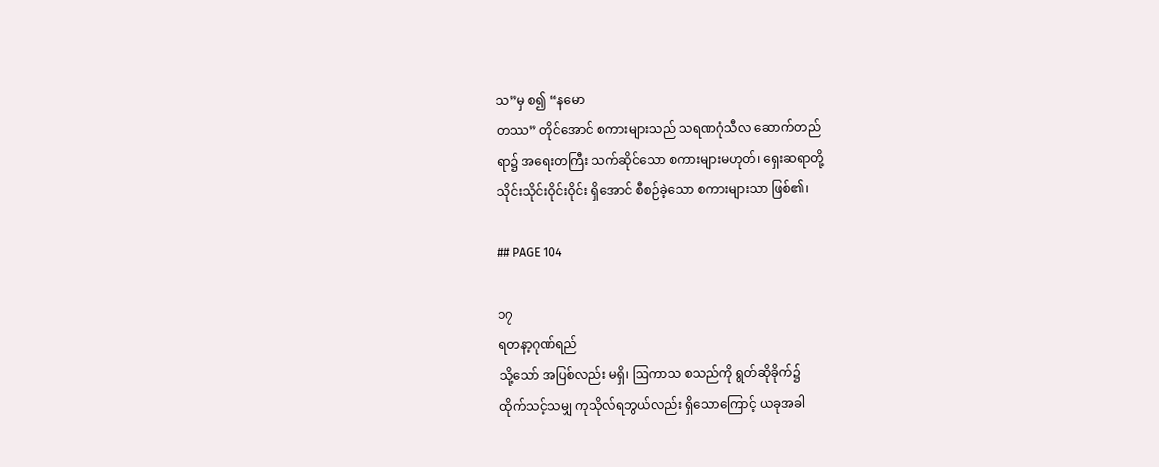သ”မှ စ၍ “နမော
တဿ” တိုင်အောင် စကားများသည် သရဏဂုံသီလ ဆောက်တည်
ရာ၌ အရေးတကြီး သက်ဆိုင်သော စကားများမဟုတ်၊ ရှေးဆရာတို့
သိုင်းသိုင်းဝိုင်းဝိုင်း ရှိအောင် စီစဉ်ခဲ့သော စကားများသာ ဖြစ်၏၊

## PAGE 104

၁၇
ရတနာ့ဂုဏ်ရည်
သို့သော် အပြစ်လည်း မရှိ၊ ဩကာသ စသည်ကို ရွတ်ဆိုခိုက်၌
ထိုက်သင့်သမျှ ကုသိုလ်ရဘွယ်လည်း ရှိသောကြောင့် ယခုအခါ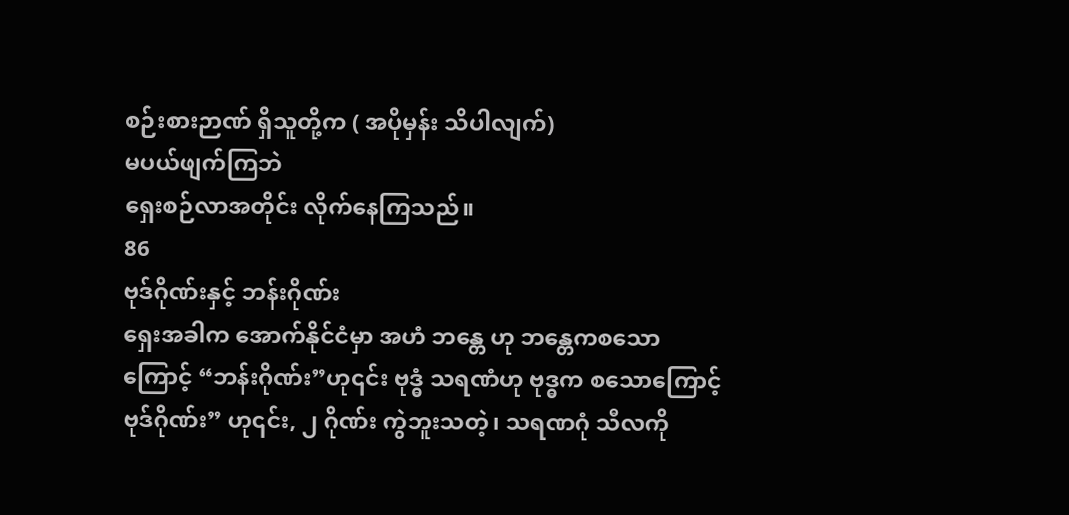စဉ်းစားဉာဏ် ရှိသူတို့က ( အပိုမှန်း သိပါလျက်)
မပယ်ဖျက်ကြဘဲ
ရှေးစဉ်လာအတိုင်း လိုက်နေကြသည်။
86
ဗုဒ်ဂိုဏ်းနှင့် ဘန်းဂိုဏ်း
ရှေးအခါက အောက်နိုင်ငံမှာ အဟံ ဘန္တေ ဟု ဘန္တေကစသော
ကြောင့် “ဘန်းဂိုဏ်း”ဟု၎င်း ဗုဒ္ဓံ သရဏံဟု ဗုဒ္ဓက စသောကြောင့်
ဗုဒ်ဂိုဏ်း” ဟု၎င်း, ၂ ဂိုဏ်း ကွဲဘူးသတဲ့၊ သရဏဂုံ သီလကို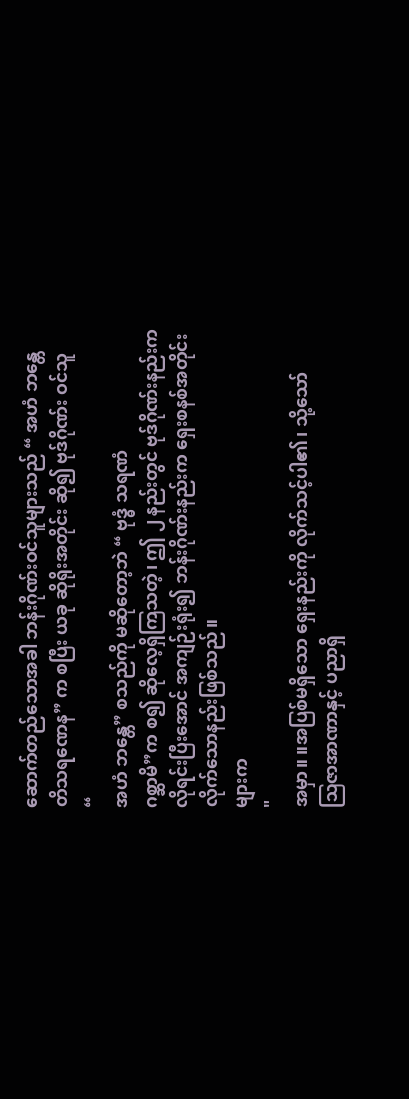ဆောက်တည်သောအခါ ဘန်းဂိုဏ်းဝင်သူများသည် “ အဟံ ဘန္တေ
တိသရဏေန” က စပြီး ယခု ဆိုရိုးအတိုင်း ဆို၍ ဗုဒ်ဂိုဏ်း ဝင်သူ
“
အဟံ ဘန္တေ” စသည်ကို မဆိုတော့ဘဲ “ ဗုဒ္ဓံ သရဏံ
ဂစ္ဆာမိ”က စ၍ ဆိုလေ့ရှိကြသတဲ့၊ ဤ ၂ နည်းတွင် ဗုဒ်ဂိုဏ်းနည်းက
လိုရင်းပြီးအောင် အကျဉ်းရုံး၍ ဘန်းဂိုဏ်းနည်းက ရှေးစနစ်အတိုင်း
လိုက်သောနည်းဖြစ်သည်။
များက
"
အမှာ။ ။အပြစ်မရှိသော ရှေးနည်းကို လိုက်သင့်ပါ၏၊ သို့သော်
ဩဇာအာဏာနှင့် ပညာရှိ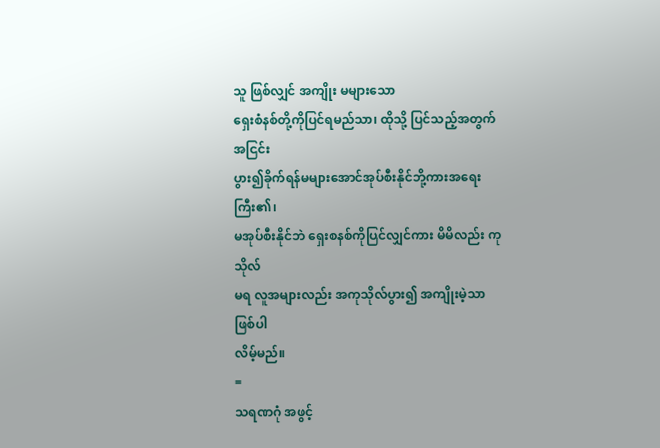သူ ဖြစ်လျှင် အကျိုး မများသော
ရှေးစံနစ်တို့ကိုပြင်ရမည်သာ၊ ထိုသို့ ပြင်သည့်အတွက် အငြင်း
ပွား၍ခိုက်ရန်မများအောင်အုပ်စီးနိုင်ဘို့ကားအရေးကြီး၏၊
မအုပ်စီးနိုင်ဘဲ ရှေးစနစ်ကိုပြင်လျှင်ကား မိမိလည်း ကုသိုလ်
မရ လူအများလည်း အကုသိုလ်ပွား၍ အကျိုးမဲ့သာ ဖြစ်ပါ
လိမ့်မည်။
=
သရဏဂုံ အဖွင့်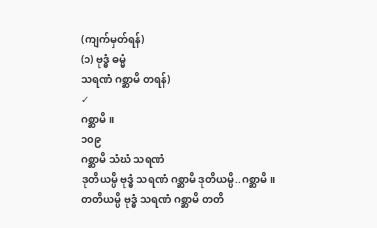(ကျက်မှတ်ရန်)
(၁) ဗုဒ္ဓံ ဓမ္မံ
သရဏံ ဂစ္ဆာမိ တရန်)
✓
ဂစ္ဆာမိ။
၁၀၉
ဂစ္ဆာမိ သံဃံ သရဏံ
ဒုတိယမ္ပိ ဗုဒ္ဓံ သရဏံ ဂစ္ဆာမိ ဒုတိယမ္ပိ..ဂစ္ဆာမိ။
တတိယမ္ပိ ဗုဒ္ဓံ သရဏံ ဂစ္ဆာမိ တတိ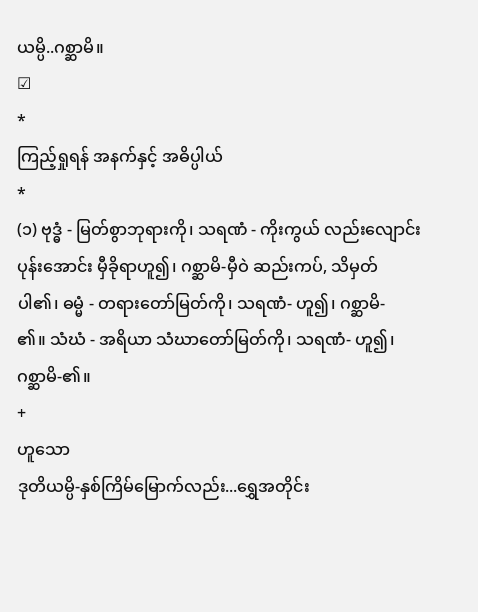ယမ္ပိ..ဂစ္ဆာမိ။
☑
*
ကြည့်ရှုရန် အနက်နှင့် အဓိပ္ပါယ်
*
(၁) ဗုဒ္ဓံ - မြတ်စွာဘုရားကို၊ သရဏံ - ကိုးကွယ် လည်းလျောင်း
ပုန်းအောင်း မှီခိုရာဟူ၍၊ ဂစ္ဆာမိ-မှီဝဲ ဆည်းကပ်, သိမှတ်
ပါ၏၊ ဓမ္မံ - တရားတော်မြတ်ကို၊ သရဏံ- ဟူ၍၊ ဂစ္ဆာမိ-
၏။ သံဃံ - အရိယာ သံဃာတော်မြတ်ကို၊ သရဏံ- ဟူ၍၊
ဂစ္ဆာမိ-၏။
+
ဟူသော
ဒုတိယမ္ပိ-နှစ်ကြိမ်မြောက်လည်း...ရွှေအတိုင်း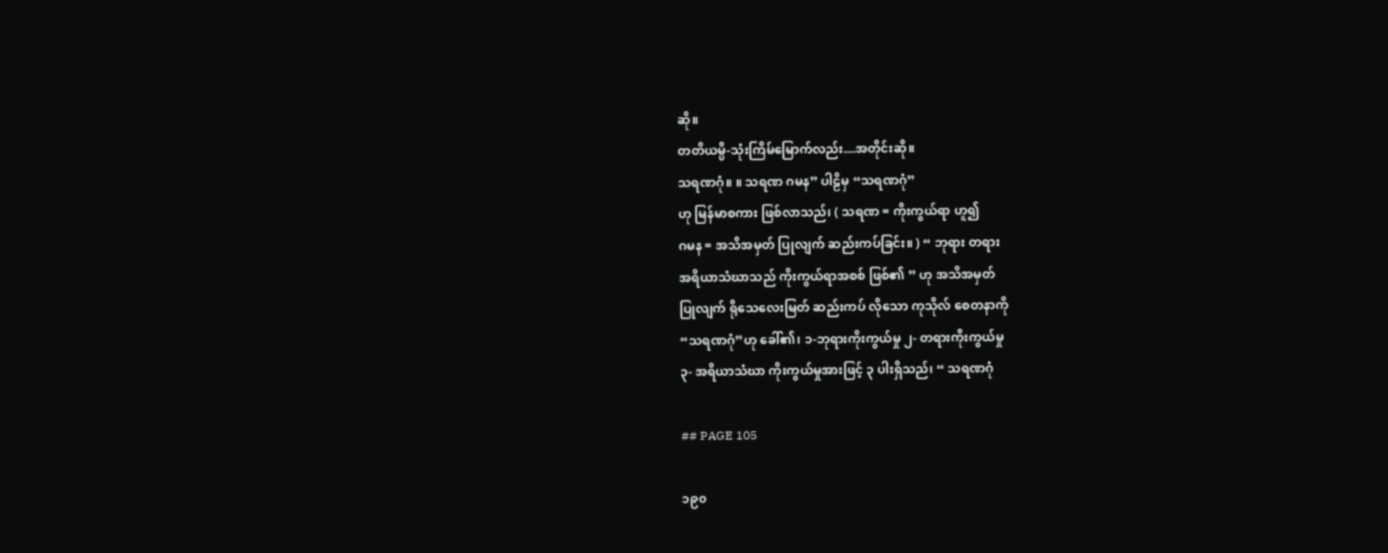ဆို။
တတိယမ္ပိ-သုံးကြိမ်မြောက်လည်း....အတိုင်းဆို။
သရဏဂုံ။ ။ သရဏ ဂမန” ပါဠိမှ “သရဏဂုံ”
ဟု မြန်မာစကား ဖြစ်လာသည်၊ ( သရဏ = ကိုးကွယ်ရာ ဟူ၍
ဂမန = အသိအမှတ် ပြုလျက် ဆည်းကပ်ခြင်း။ ) “ ဘုရား တရား
အရိယာသံဃာသည် ကိုးကွယ်ရာအစစ် ဖြစ်၏ ” ဟု အသိအမှတ်
ပြုလျက် ရိုသေလေးမြတ် ဆည်းကပ် လိုသော ကုသိုလ် စေတနာကို
“သရဏဂုံ”ဟု ခေါ်၏၊ ၁-ဘုရားကိုးကွယ်မှု ၂- တရားကိုးကွယ်မှု
၃- အရိယာသံဃာ ကိုးကွယ်မှုအားဖြင့် ၃ ပါးရှိသည်၊ “ သရဏဂုံ

## PAGE 105

၁၉၀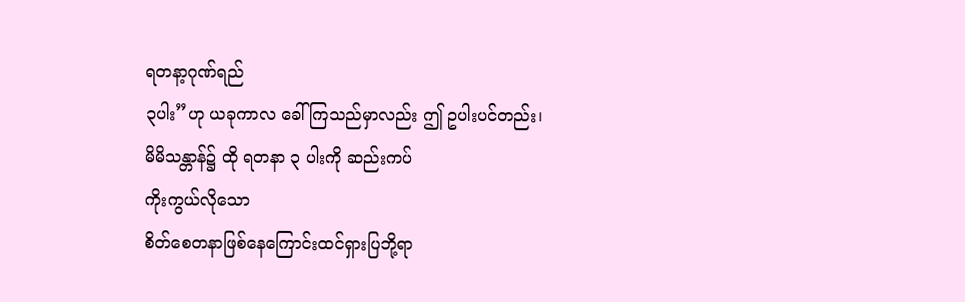ရတနာ့ဂုဏ်ရည်
၃ပါး”ဟု ယခုကာလ ခေါ်ကြသည်မှာလည်း ဤ ဥပါးပင်တည်း၊
မိမိသန္တာန်၌ ထို ရတနာ ၃ ပါးကို ဆည်းကပ်
ကိုးကွယ်လိုသော
စိတ်စေတနာဖြစ်နေကြောင်းထင်ရှားပြဘို့ရာ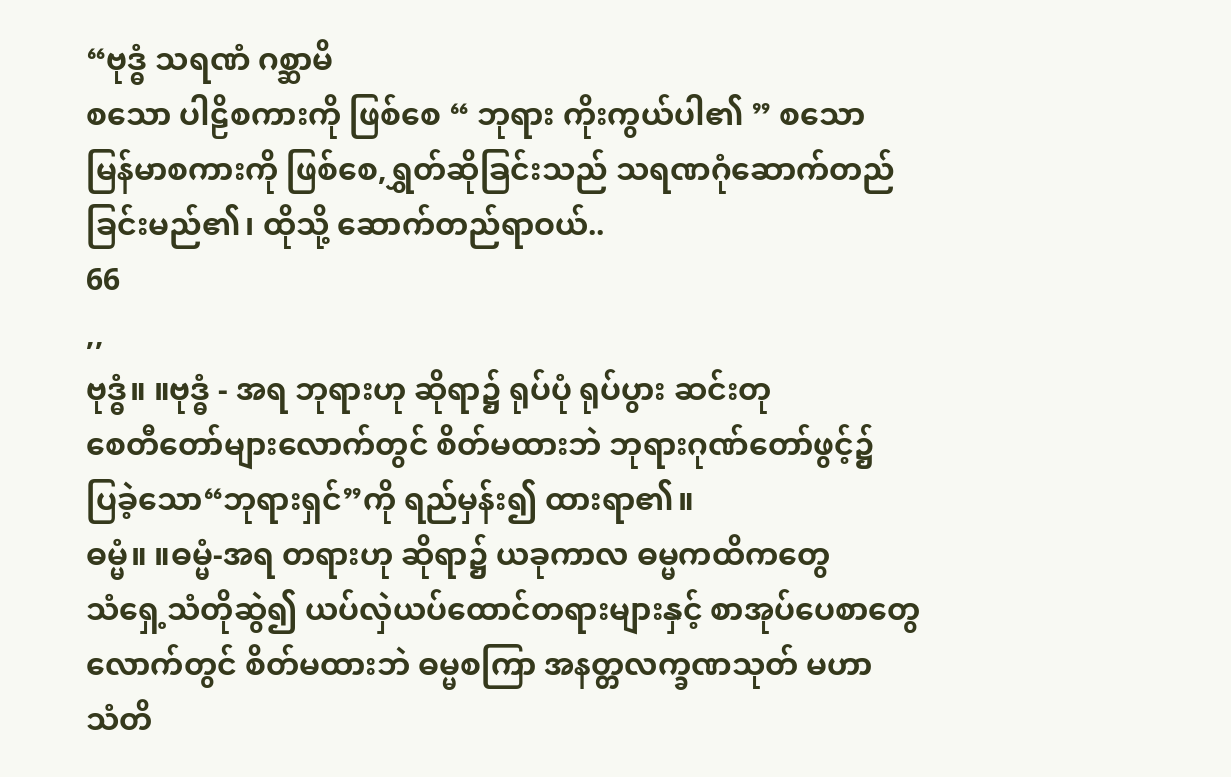“ဗုဒ္ဓံ သရဏံ ဂစ္ဆာမိ
စသော ပါဠိစကားကို ဖြစ်စေ “ ဘုရား ကိုးကွယ်ပါ၏ ” စသော
မြန်မာစကားကို ဖြစ်စေ,ရွှတ်ဆိုခြင်းသည် သရဏဂုံဆောက်တည်
ခြင်းမည်၏၊ ထိုသို့ ဆောက်တည်ရာဝယ်..
66
,,
ဗုဒ္ဓံ။ ။ဗုဒ္ဓံ - အရ ဘုရားဟု ဆိုရာ၌ ရုပ်ပုံ ရုပ်ပွား ဆင်းတု
စေတီတော်များလောက်တွင် စိတ်မထားဘဲ ဘုရားဂုဏ်တော်ဖွင့်၌
ပြခဲ့သော“ဘုရားရှင်”ကို ရည်မှန်း၍ ထားရာ၏။
ဓမ္မံ။ ။ဓမ္မံ-အရ တရားဟု ဆိုရာ၌ ယခုကာလ ဓမ္မကထိကတွေ
သံရှေ့သံတိုဆွဲ၍ ယပ်လှဲယပ်ထောင်တရားများနှင့် စာအုပ်ပေစာတွေ
လောက်တွင် စိတ်မထားဘဲ ဓမ္မစကြာ အနတ္တလက္ခဏသုတ် မဟာ
သံတိ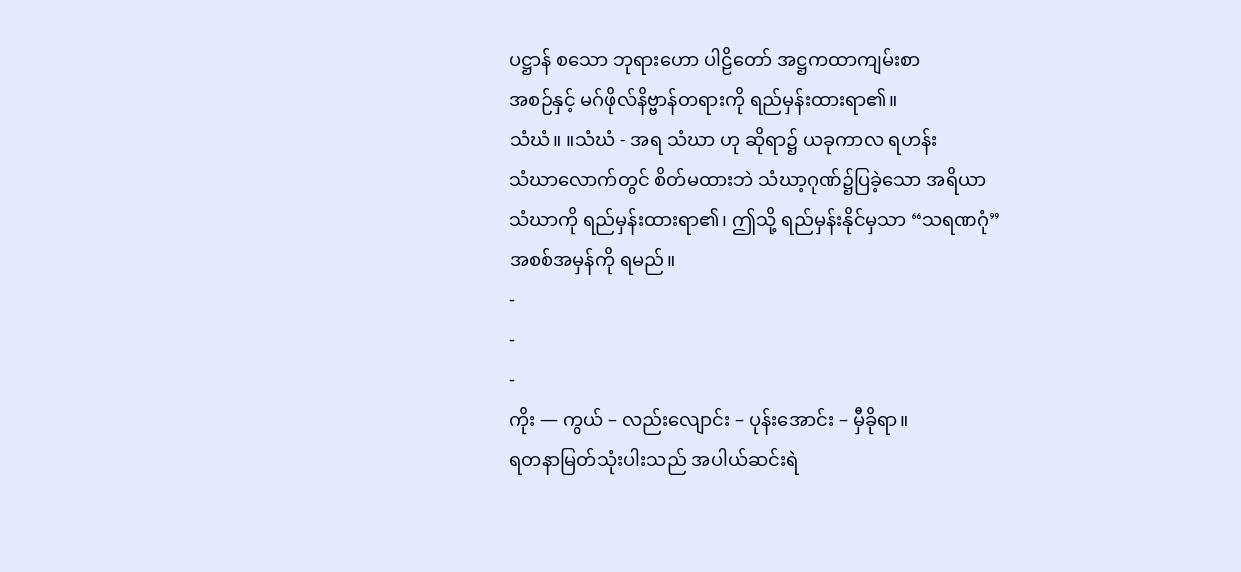ပဋ္ဌာန် စသော ဘုရားဟော ပါဠိတော် အဋ္ဌကထာကျမ်းစာ
အစဉ်နှင့် မဂ်ဖိုလ်နိဗ္ဗာန်တရားကို ရည်မှန်းထားရာ၏။
သံဃံ။ ။သံဃံ - အရ သံဃာ ဟု ဆိုရာ၌ ယခုကာလ ရဟန်း
သံဃာလောက်တွင် စိတ်မထားဘဲ သံဃာ့ဂုဏ်၌ပြခဲ့သော အရိယာ
သံဃာကို ရည်မှန်းထားရာ၏၊ ဤသို့ ရည်မှန်းနိုင်မှသာ “သရဏဂုံ”
အစစ်အမှန်ကို ရမည်။
-
-
-
ကိုး — ကွယ် – လည်းလျောင်း – ပုန်းအောင်း – မှီခိုရာ။
ရတနာမြတ်သုံးပါးသည် အပါယ်ဆင်းရဲ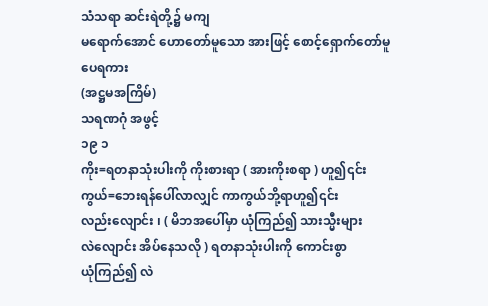သံသရာ ဆင်းရဲတို့၌ မကျ
မရောက်အောင် ဟောတော်မူသော အားဖြင့် စောင့်ရှောက်တော်မူ
ပေရကား
(အဋ္ဌမအကြိမ်)
သရဏဂုံ အဖွင့်
၁၉ ၁
ကိုး=ရတနာသုံးပါးကို ကိုးစားရာ ( အားကိုးစရာ ) ဟူ၍၎င်း
ကွယ်=ဘေးရန်ပေါ်လာလျှင် ကာကွယ်ဘို့ရာဟူ၍၎င်း
လည်းလျောင်း ၊ ( မိဘအပေါ်မှာ ယုံကြည်၍ သားသ္မီးများ
လဲလျောင်း အိပ်နေသလို ) ရတနာသုံးပါးကို ကောင်းစွာ
ယုံကြည်၍ လဲ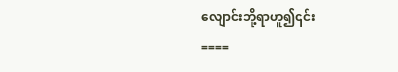လျောင်းဘို့ရာဟူ၍၎င်း
====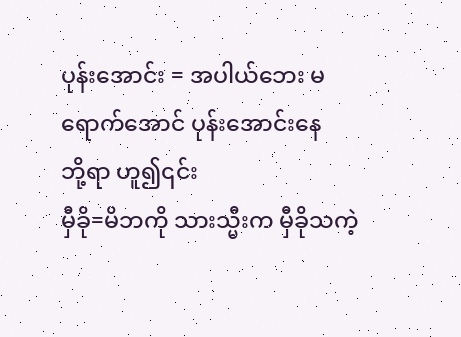ပုန်းအောင်း = အပါယ်ဘေး မရောက်အောင် ပုန်းအောင်းနေ
ဘို့ရာ ဟူ၍၎င်း
မှီခို=မိဘကို သားသ္မီးက မှီခိုသကဲ့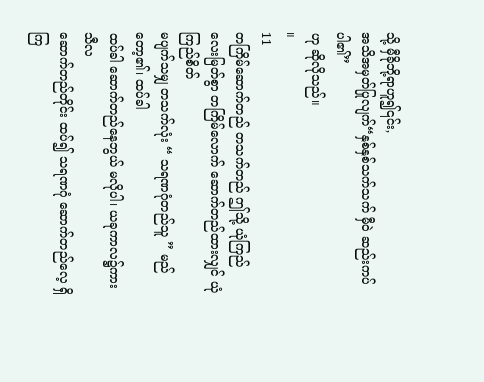သို့ မှီခိုဘို့ရာဟူ၍၎င်း,
အသိအမှတ်ပြုလျက်“နှစ်နှစ်သက်သက် မှီဝဲ ဆည်းကပ်ပါ၏”
ဟု ဆိုလိုသည်။
။
11
တကြိမ်ဆောက်တည် တသက်တည် ဤသို့ ယုံကြည်
လေးမြတ်စွာ တကြိမ်လောက် ဆောက်တည်ထားလျှင် ယုံကြည်စိတ်
မပျက်သမျှ တသက်လုံး “ သရဏဂုံတည်သူ ” မည်တော့၏၊ ထပ်ခါ
ထပ်ခါ ဆောက်တည်နေဘွယ် မလိုပါ၊ ယခုကာလ၌ကား သီလ
ဆောက်တည်တိုင်း ထပ်၍ သရဏဂုံ ဆောက်တည်လေ့ ရှိကြ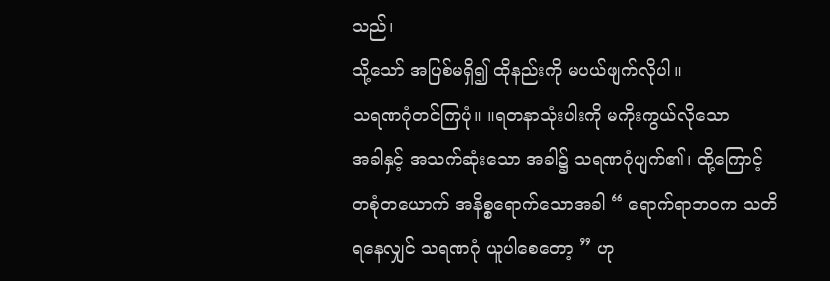သည်၊
သို့သော် အပြစ်မရှိ၍ ထိုနည်းကို မပယ်ဖျက်လိုပါ။
သရဏဂုံတင်ကြပုံ။ ။ရတနာသုံးပါးကို မကိုးကွယ်လိုသော
အခါနှင့် အသက်ဆုံးသော အခါ၌ သရဏဂုံပျက်၏၊ ထို့ကြောင့်
တစုံတယောက် အနိစ္စရောက်သောအခါ “ ရောက်ရာဘဝက သတိ
ရနေလျှင် သရဏဂုံ ယူပါစေတော့ ” ဟု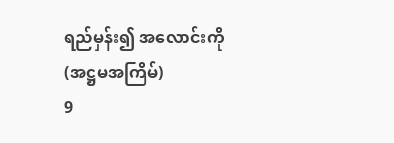ရည်မှန်း၍ အလောင်းကို
(အဋ္ဌမအကြိမ်)
9